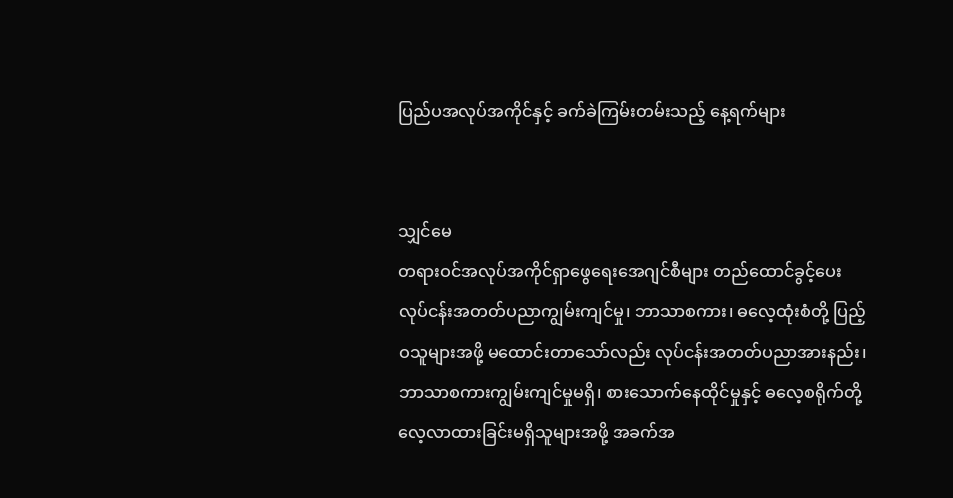ပြည်ပအလုပ်အကိုင်နှင့် ခက်ခဲကြမ်းတမ်းသည့် နေ့ရက်များ


သျှင်မေ
တရားဝင်အလုပ်အကိုင်ရှာဖွေရေးအေဂျင်စီများ တည်ထောင်ခွင့်ပေး
လုပ်ငန်းအတတ်ပညာကျွမ်းကျင်မှု၊ ဘာသာစကား၊ ဓလေ့ထုံးစံတို့ ပြည့်ဝသူများအဖို့ မထောင်းတာသော်လည်း လုပ်ငန်းအတတ်ပညာအားနည်း၊ ဘာသာစကားကျွမ်းကျင်မှုမရှိ၊ စားသောက်နေထိုင်မှုနှင့် ဓလေ့စရိုက်တို့ လေ့လာထားခြင်းမရှိသူများအဖို့ အခက်အ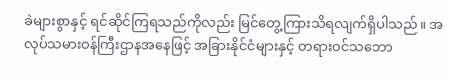ခဲများစွာနှင့် ရင်ဆိုင်ကြရသည်ကိုလည်း မြင်တွေ့ကြားသိရလျက်ရှိပါသည်။ အလုပ်သမားဝန်ကြီးဌာနအနေဖြင့် အခြားနိုင်ငံများနှင့် တရားဝင်သဘော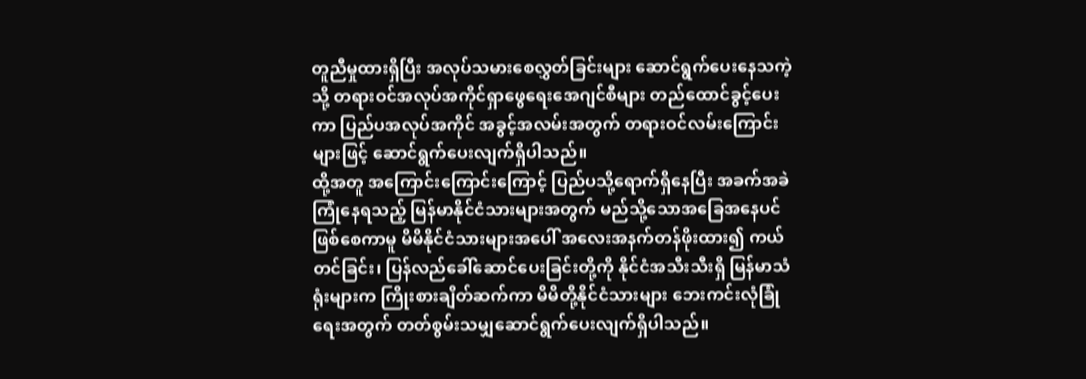တူညီမှုထားရှိပြီး အလုပ်သမားစေလွှတ်ခြင်းများ ဆောင်ရွက်ပေးနေသကဲ့သို့ တရားဝင်အလုပ်အကိုင်ရှာဖွေရေးအေဂျင်စီများ တည်ထောင်ခွင့်ပေးကာ ပြည်ပအလုပ်အကိုင် အခွင့်အလမ်းအတွက် တရားဝင်လမ်းကြောင်းများဖြင့် ဆောင်ရွက်ပေးလျက်ရှိပါသည်။
ထို့အတူ အကြောင်းကြောင်းကြောင့် ပြည်ပသို့ရောက်ရှိနေပြီး အခက်အခဲကြုံနေရသည့် မြန်မာနိုင်ငံသားများအတွက် မည်သို့သောအခြေအနေပင် ဖြစ်စေကာမူ မိမိနိုင်ငံသားများအပေါ် အလေးအနက်တန်ဖိုးထား၍ ကယ်တင်ခြင်း၊ ပြန်လည်ခေါ်ဆောင်ပေးခြင်းတို့ကို နိုင်ငံအသီးသီးရှိ မြန်မာသံရုံးများက ကြိုးစားချိတ်ဆက်ကာ မိမိတို့နိုင်ငံသားများ ဘေးကင်းလုံခြုံရေးအတွက် တတ်စွမ်းသမျှဆောင်ရွက်ပေးလျက်ရှိပါသည်။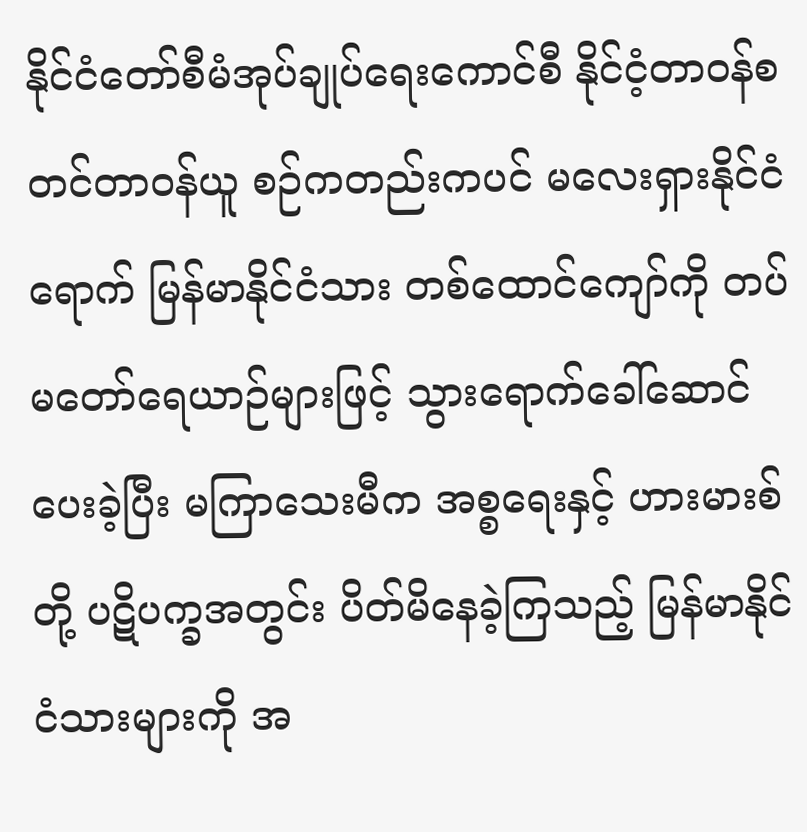နိုင်ငံတော်စီမံအုပ်ချုပ်ရေးကောင်စီ နိုင်ငံ့တာဝန်စတင်တာဝန်ယူ စဉ်ကတည်းကပင် မလေးရှားနိုင်ငံရောက် မြန်မာနိုင်ငံသား တစ်ထောင်ကျော်ကို တပ်မတော်ရေယာဉ်များဖြင့် သွားရောက်ခေါ်ဆောင်ပေးခဲ့ပြီး မကြာသေးမီက အစ္စရေးနှင့် ဟားမားစ်တို့ ပဋိပက္ခအတွင်း ပိတ်မိနေခဲ့ကြသည့် မြန်မာနိုင်ငံသားများကို အ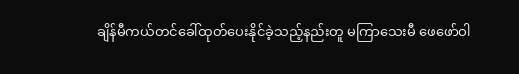ချိန်မီကယ်တင်ခေါ်ထုတ်ပေးနိုင်ခဲ့သည့်နည်းတူ မကြာသေးမီ ဖေဖော်ဝါ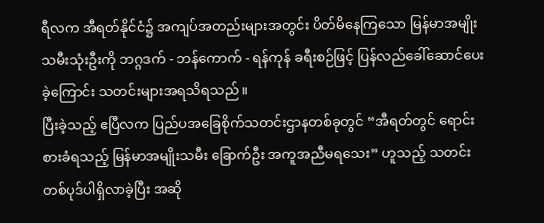ရီလက အီရတ်နိုင်ငံ၌ အကျပ်အတည်းများအတွင်း ပိတ်မိနေကြသော မြန်မာအမျိုးသမီးသုံးဦးကို ဘဂ္ဂဒက် - ဘန်ကောက် - ရန်ကုန် ခရီးစဉ်ဖြင့် ပြန်လည်ခေါ်ဆောင်ပေးခဲ့ကြောင်း သတင်းများအရသိရသည်။
ပြီးခဲ့သည့် ဧပြီလက ပြည်ပအခြေစိုက်သတင်းဌာနတစ်ခုတွင် “အီရတ်တွင် ရောင်းစားခံရသည့် မြန်မာအမျိုးသမီး ခြောက်ဦး အကူအညီမရသေး” ဟူသည့် သတင်းတစ်ပုဒ်ပါရှိလာခဲ့ပြီး အဆို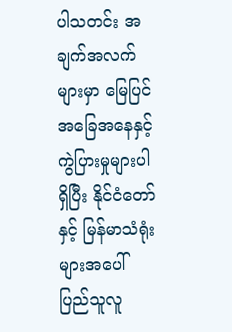ပါသတင်း အချက်အလက်များမှာ မြေပြင်အခြေအနေနှင့် ကွဲပြားမှုများပါရှိပြီး နိုင်ငံတော်နှင့် မြန်မာသံရုံးများအပေါ် ပြည်သူလူ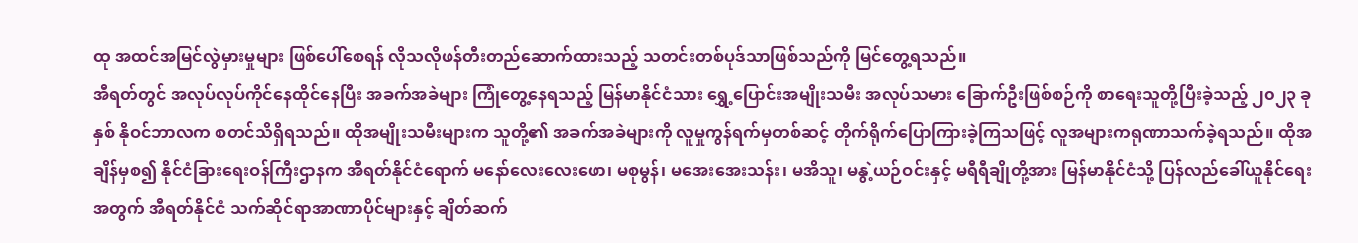ထု အထင်အမြင်လွဲမှားမှုများ ဖြစ်ပေါ်စေရန် လိုသလိုဖန်တီးတည်ဆောက်ထားသည့် သတင်းတစ်ပုဒ်သာဖြစ်သည်ကို မြင်တွေ့ရသည်။
အီရတ်တွင် အလုပ်လုပ်ကိုင်နေထိုင်နေပြီး အခက်အခဲများ ကြုံတွေ့နေရသည့် မြန်မာနိုင်ငံသား ရွှေ့ပြောင်းအမျိုးသမီး အလုပ်သမား ခြောက်ဦးဖြစ်စဉ်ကို စာရေးသူတို့ပြီးခဲ့သည့် ၂၀၂၃ ခုနှစ် နိုဝင်ဘာလက စတင်သိရှိရသည်။ ထိုအမျိုးသမီးများက သူတို့၏ အခက်အခဲများကို လူမှုကွန်ရက်မှတစ်ဆင့် တိုက်ရိုက်ပြောကြားခဲ့ကြသဖြင့် လူအများကရုဏာသက်ခဲ့ရသည်။ ထိုအချိန်မှစ၍ နိုင်ငံခြားရေးဝန်ကြီးဌာနက အီရတ်နိုင်ငံရောက် မနော်လေးလေးဖော၊ မစုမွန်၊ မအေးအေးသန်း၊ မအိသူ၊ မနွဲ့ယဉ်ဝင်းနှင့် မရီရီချိုတို့အား မြန်မာနိုင်ငံသို့ ပြန်လည်ခေါ်ယူနိုင်ရေးအတွက် အီရတ်နိုင်ငံ သက်ဆိုင်ရာအာဏာပိုင်များနှင့် ချိတ်ဆက်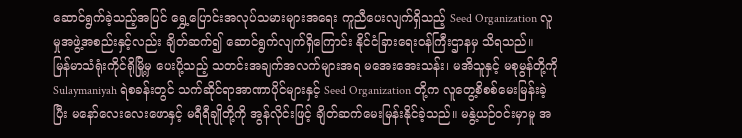ဆောင်ရွက်ခဲ့သည့်အပြင် ရွှေ့ပြောင်းအလုပ်သမားများအရေး ကူညီပေးလျက်ရှိသည့် Seed Organization လူမှုအဖွဲ့အစည်းနှင့်လည်း ချိတ်ဆက်၍ ဆောင်ရွက်လျက်ရှိကြောင်း နိုင်ငံခြားရေးဝန်ကြီးဌာနမှ သိရသည်။
မြန်မာသံရုံးကိုင်ရိုမြို့မှ ပေးပို့သည့် သတင်းအချက်အလက်များအရ မအေးအေးသန်း၊ မအိသူနှင့် မစုမွန်တို့ကို Sulaymaniyah ရဲစခန်းတွင် သက်ဆိုင်ရာအာဏာပိုင်များနှင့် Seed Organization တို့က လူတွေ့စိစစ်မေးမြန်းခဲ့ပြီး မနော်လေးလေးဖောနှင့် မရီရီချိုတို့ကို အွန်လိုင်းဖြင့် ချိတ်ဆက်မေးမြန်းနိုင်ခဲ့သည်။ မနွဲ့ယဉ်ဝင်းမှာမူ အ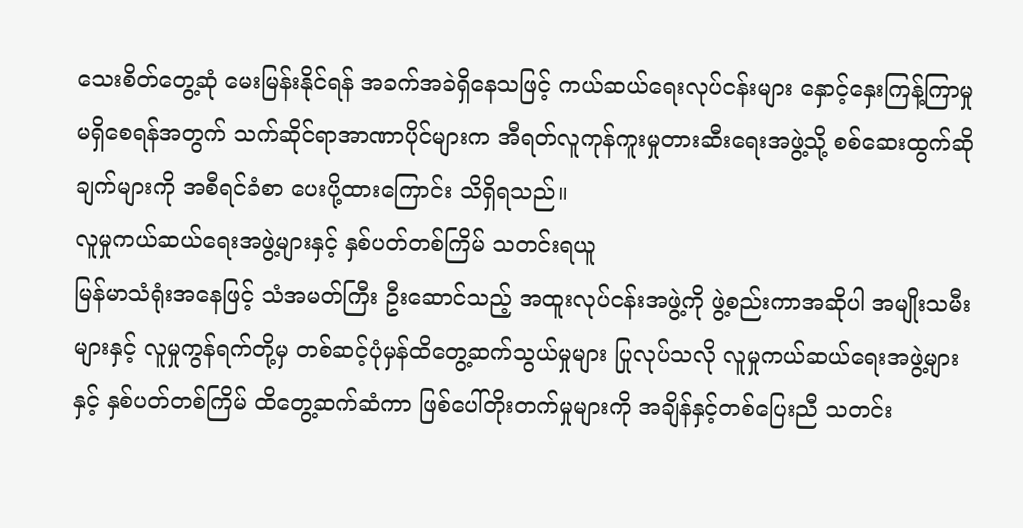သေးစိတ်တွေ့ဆုံ မေးမြန်းနိုင်ရန် အခက်အခဲရှိနေသဖြင့် ကယ်ဆယ်ရေးလုပ်ငန်းများ နှောင့်နှေးကြန့်ကြာမှု မရှိစေရန်အတွက် သက်ဆိုင်ရာအာဏာပိုင်များက အီရတ်လူကုန်ကူးမှုတားဆီးရေးအဖွဲ့သို့ စစ်ဆေးထွက်ဆိုချက်များကို အစီရင်ခံစာ ပေးပို့ထားကြောင်း သိရှိရသည်။
လူမှုကယ်ဆယ်ရေးအဖွဲ့များနှင့် နှစ်ပတ်တစ်ကြိမ် သတင်းရယူ
မြန်မာသံရုံးအနေဖြင့် သံအမတ်ကြီး ဦးဆောင်သည့် အထူးလုပ်ငန်းအဖွဲ့ကို ဖွဲ့စည်းကာအဆိုပါ အမျိုးသမီးများနှင့် လူမှုကွန်ရက်တို့မှ တစ်ဆင့်ပုံမှန်ထိတွေ့ဆက်သွယ်မှုများ ပြုလုပ်သလို လူမှုကယ်ဆယ်ရေးအဖွဲ့များနှင့် နှစ်ပတ်တစ်ကြိမ် ထိတွေ့ဆက်ဆံကာ ဖြစ်ပေါ်တိုးတက်မှုများကို အချိန်နှင့်တစ်ပြေးညီ သတင်း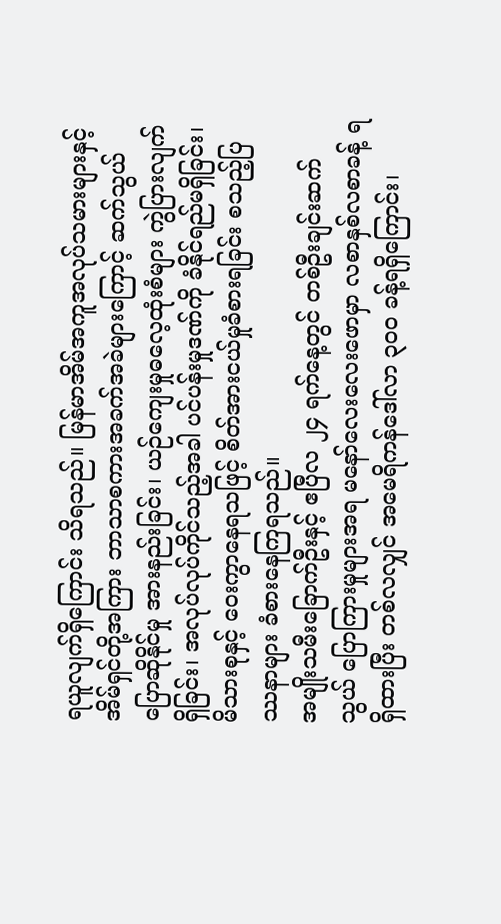ရယူလျက်ရှိကြောင်း သိရသည်။ မြန်မာအိမ်အကူအလုပ်သမားများနှင့် အိမ်ရှင်တို့အကြား ဘာသာစကားအခက်အခဲများကြောင့် ဆက်သွယ်ပြောဆိုနိုင်မှု အားနည်းခြင်း၊ ယဉ်ကျေးမှုဓလေ့ထုံးစံများ ကွဲပြားလျက်ရှိခြင်း၊ အလုပ်လုပ်ကိုင်သည့်အခါ ပင်ပန်းမှုဒဏ်ကို ခံနိုင်ရည်မရှိခြင်း၊ မိသားစုနှင့် ဝေးကွာနေရသဖြင့် စိတ်အားငယ်မှုခံစားရခြင်း စသည့်ပြဿနာများ ခံစားနေကြရသည်။
အမျိုးသမီးခြောက်ဦးနှင့် ဧပြီလ ၂၄ ရက်နေ့တွင် တစ်ဦးချင်းဆက်သွယ် ပြောကြားမှုများအရ မနော်လေးလေးဖောမှာ လစာနှစ်လစာခန့် ရရှိထားပြီး တစ်လလျှင် အမေရိကန်ဒေါ်လာ ၃၀၀ ခန့်ရရှိကြောင်း၊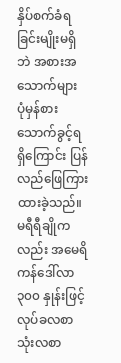နှိပ်စက်ခံရခြင်းမျိုးမရှိဘဲ အစားအသောက်များ ပုံမှန်စားသောက်ခွင့်ရရှိကြောင်း ပြန်လည်ဖြေကြားထားခဲ့သည်။ မရီရီချိုကလည်း အမေရိကန်ဒေါ်လာ ၃၀၀ နှုန်းဖြင့် လုပ်ခလစာ သုံးလစာ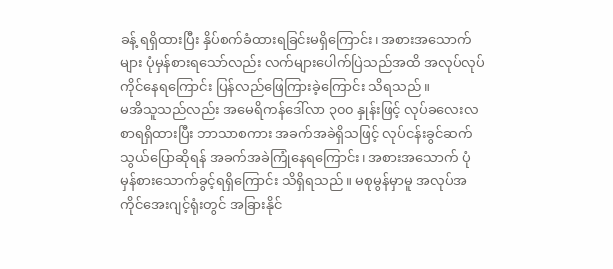ခန့် ရရှိထားပြီး နှိပ်စက်ခံထားရခြင်းမရှိကြောင်း၊ အစားအသောက်များ ပုံမှန်စားရသော်လည်း လက်များပေါက်ပြဲသည်အထိ အလုပ်လုပ်ကိုင်နေရကြောင်း ပြန်လည်ဖြေကြားခဲ့ကြောင်း သိရသည်။
မအိသူသည်လည်း အမေရိကန်ဒေါ်လာ ၃၀၀ နှုန်းဖြင့် လုပ်ခလေးလစာရရှိထားပြီး ဘာသာစကား အခက်အခဲရှိသဖြင့် လုပ်ငန်းခွင်ဆက်သွယ်ပြောဆိုရန် အခက်အခဲကြုံနေရကြောင်း၊ အစားအသောက် ပုံမှန်စားသောက်ခွင့်ရရှိကြောင်း သိရှိရသည်။ မစုမွန်မှာမူ အလုပ်အကိုင်အေးဂျင့်ရုံးတွင် အခြားနိုင်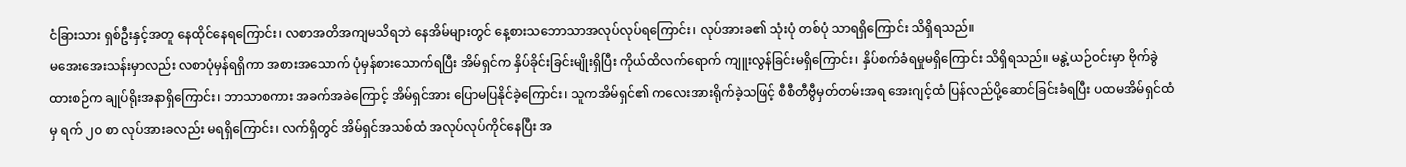ငံခြားသား ရှစ်ဦးနှင့်အတူ နေထိုင်နေရကြောင်း၊ လစာအတိအကျမသိရဘဲ နေအိမ်များတွင် နေ့စားသဘောသာအလုပ်လုပ်ရကြောင်း၊ လုပ်အားခ၏ သုံးပုံ တစ်ပုံ သာရရှိကြောင်း သိရှိရသည်။
မအေးအေးသန်းမှာလည်း လစာပုံမှန်ရရှိကာ အစားအသောက် ပုံမှန်စားသောက်ရပြီး အိမ်ရှင်က နှိပ်ခိုင်းခြင်းမျိုးရှိပြီး ကိုယ်ထိလက်ရောက် ကျူးလွန်ခြင်းမရှိကြောင်း၊ နှိပ်စက်ခံရမှုမရှိကြောင်း သိရှိရသည်။ မနွဲ့ယဉ်ဝင်းမှာ ဗိုက်ခွဲထားစဉ်က ချုပ်ရိုးအနာရှိကြောင်း၊ ဘာသာစကား အခက်အခဲကြောင့် အိမ်ရှင်အား ပြောမပြနိုင်ခဲ့ကြောင်း၊ သူကအိမ်ရှင်၏ ကလေးအားရိုက်ခဲ့သဖြင့် စီစီတီဗွီမှတ်တမ်းအရ အေးဂျင့်ထံ ပြန်လည်ပို့ဆောင်ခြင်းခံရပြီး ပထမအိမ်ရှင်ထံမှ ရက် ၂၀ စာ လုပ်အားခလည်း မရရှိကြောင်း၊ လက်ရှိတွင် အိမ်ရှင်အသစ်ထံ အလုပ်လုပ်ကိုင်နေပြီး အ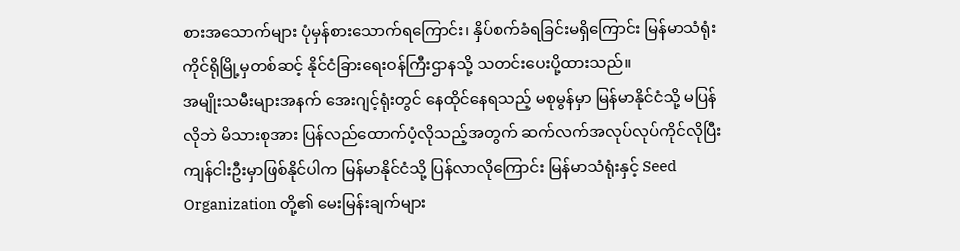စားအသောက်များ ပုံမှန်စားသောက်ရကြောင်း၊ နှိပ်စက်ခံရခြင်းမရှိကြောင်း မြန်မာသံရုံး ကိုင်ရိုမြို့မှတစ်ဆင့် နိုင်ငံခြားရေးဝန်ကြီးဌာနသို့ သတင်းပေးပို့ထားသည်။
အမျိုးသမီးများအနက် အေးဂျင့်ရုံးတွင် နေထိုင်နေရသည့် မစုမွန်မှာ မြန်မာနိုင်ငံသို့ မပြန်လိုဘဲ မိသားစုအား ပြန်လည်ထောက်ပံ့လိုသည့်အတွက် ဆက်လက်အလုပ်လုပ်ကိုင်လိုပြီး ကျန်ငါးဦးမှာဖြစ်နိုင်ပါက မြန်မာနိုင်ငံသို့ ပြန်လာလိုကြောင်း မြန်မာသံရုံးနှင့် Seed Organization တို့၏ မေးမြန်းချက်များ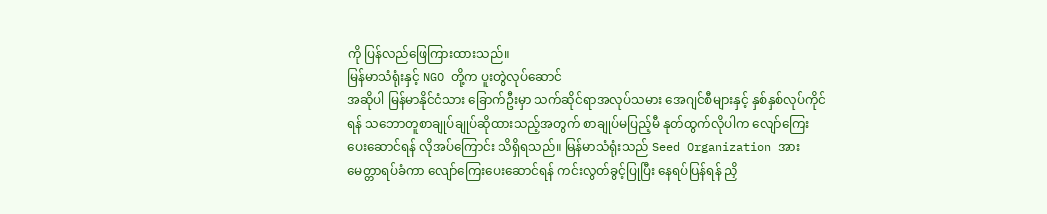ကို ပြန်လည်ဖြေကြားထားသည်။
မြန်မာသံရုံးနှင့် NGO တို့က ပူးတွဲလုပ်ဆောင်
အဆိုပါ မြန်မာနိုင်ငံသား ခြောက်ဦးမှာ သက်ဆိုင်ရာအလုပ်သမား အေဂျင်စီများနှင့် နှစ်နှစ်လုပ်ကိုင်ရန် သဘောတူစာချုပ်ချုပ်ဆိုထားသည့်အတွက် စာချုပ်မပြည့်မီ နုတ်ထွက်လိုပါက လျော်ကြေးပေးဆောင်ရန် လိုအပ်ကြောင်း သိရှိရသည်။ မြန်မာသံရုံးသည် Seed Organization အား မေတ္တာရပ်ခံကာ လျော်ကြေးပေးဆောင်ရန် ကင်းလွတ်ခွင့်ပြုပြီး နေရပ်ပြန်ရန် ညှိ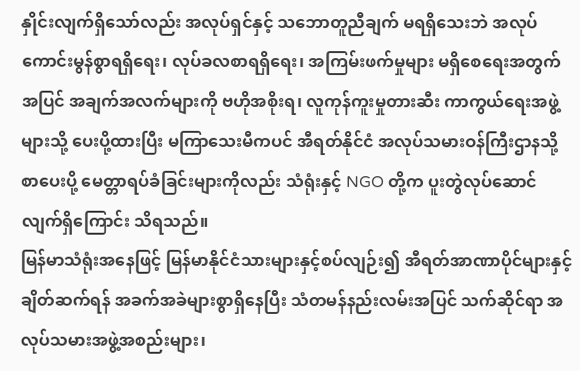နှိုင်းလျက်ရှိသော်လည်း အလုပ်ရှင်နှင့် သဘောတူညီချက် မရရှိသေးဘဲ အလုပ်ကောင်းမွန်စွာရရှိရေး၊ လုပ်ခလစာရရှိရေး၊ အကြမ်းဖက်မှုများ မရှိစေရေးအတွက်အပြင် အချက်အလက်များကို ဗဟိုအစိုးရ၊ လူကုန်ကူးမှုတားဆီး ကာကွယ်ရေးအဖွဲ့များသို့ ပေးပို့ထားပြီး မကြာသေးမီကပင် အီရတ်နိုင်ငံ အလုပ်သမားဝန်ကြီးဌာနသို့ စာပေးပို့ မေတ္တာရပ်ခံခြင်းများကိုလည်း သံရုံးနှင့် NGO တို့က ပူးတွဲလုပ်ဆောင်လျက်ရှိကြောင်း သိရသည်။
မြန်မာသံရုံးအနေဖြင့် မြန်မာနိုင်ငံသားများနှင့်စပ်လျဉ်း၍ အီရတ်အာဏာပိုင်များနှင့် ချိတ်ဆက်ရန် အခက်အခဲများစွာရှိနေပြီး သံတမန်နည်းလမ်းအပြင် သက်ဆိုင်ရာ အလုပ်သမားအဖွဲ့အစည်းများ၊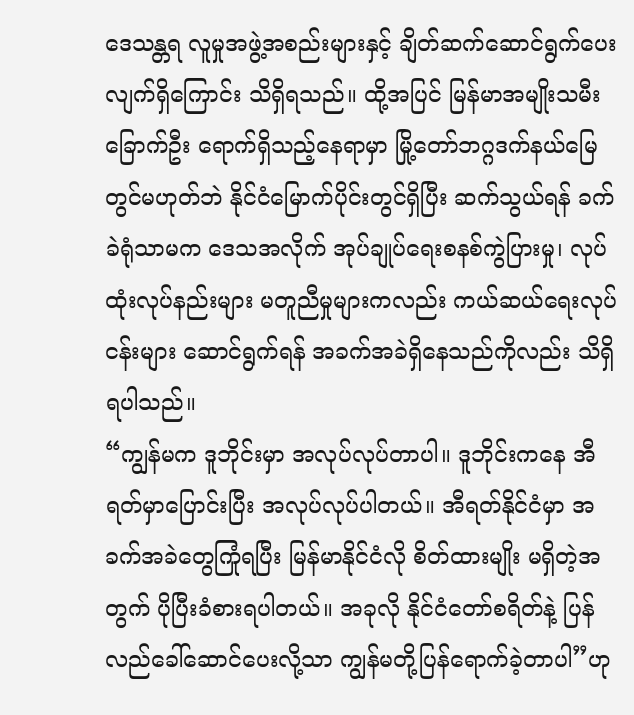ဒေသန္တရ လူမှုအဖွဲ့အစည်းများနှင့် ချိတ်ဆက်ဆောင်ရွက်ပေးလျက်ရှိကြောင်း သိရှိရသည်။ ထို့အပြင် မြန်မာအမျိုးသမီး ခြောက်ဦး ရောက်ရှိသည့်နေရာမှာ မြို့တော်ဘဂ္ဂဒက်နယ်မြေတွင်မဟုတ်ဘဲ နိုင်ငံမြောက်ပိုင်းတွင်ရှိပြီး ဆက်သွယ်ရန် ခက်ခဲရုံသာမက ဒေသအလိုက် အုပ်ချုပ်ရေးစနစ်ကွဲပြားမှု၊ လုပ်ထုံးလုပ်နည်းများ မတူညီမှုများကလည်း ကယ်ဆယ်ရေးလုပ်ငန်းများ ဆောင်ရွက်ရန် အခက်အခဲရှိနေသည်ကိုလည်း သိရှိရပါသည်။
“ကျွန်မက ဒူဘိုင်းမှာ အလုပ်လုပ်တာပါ။ ဒူဘိုင်းကနေ အီရတ်မှာပြောင်းပြီး အလုပ်လုပ်ပါတယ်။ အီရတ်နိုင်ငံမှာ အခက်အခဲတွေကြုံရပြီး မြန်မာနိုင်ငံလို စိတ်ထားမျိုး မရှိတဲ့အတွက် ပိုပြီးခံစားရပါတယ်။ အခုလို နိုင်ငံတော်စရိတ်နဲ့ ပြန်လည်ခေါ်ဆောင်ပေးလို့သာ ကျွန်မတို့ပြန်ရောက်ခဲ့တာပါ”ဟု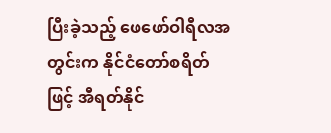ပြီးခဲ့သည့် ဖေဖော်ဝါရီလအတွင်းက နိုင်ငံတော်စရိတ်ဖြင့် အီရတ်နိုင်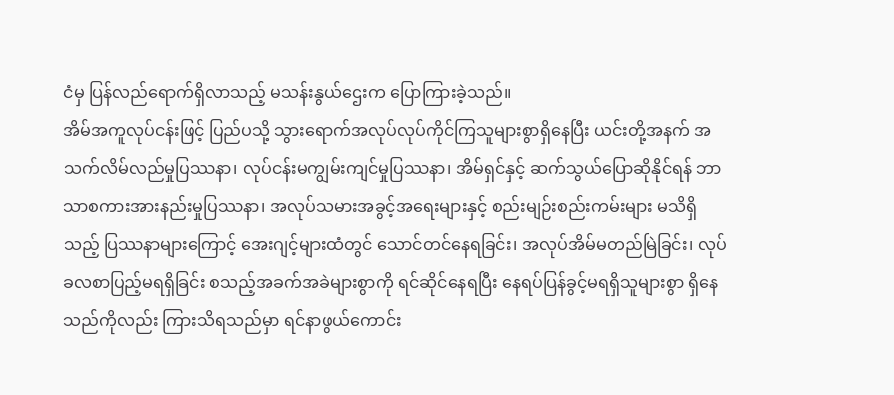ငံမှ ပြန်လည်ရောက်ရှိလာသည့် မသန်းနွယ်ဌေးက ပြောကြားခဲ့သည်။
အိမ်အကူလုပ်ငန်းဖြင့် ပြည်ပသို့ သွားရောက်အလုပ်လုပ်ကိုင်ကြသူများစွာရှိနေပြီး ယင်းတို့အနက် အသက်လိမ်လည်မှုပြဿနာ၊ လုပ်ငန်းမကျွမ်းကျင်မှုပြဿနာ၊ အိမ်ရှင်နှင့် ဆက်သွယ်ပြောဆိုနိုင်ရန် ဘာသာစကားအားနည်းမှုပြဿနာ၊ အလုပ်သမားအခွင့်အရေးများနှင့် စည်းမျဉ်းစည်းကမ်းများ မသိရှိသည့် ပြဿနာများကြောင့် အေးဂျင့်များထံတွင် သောင်တင်နေရခြင်း၊ အလုပ်အိမ်မတည်မြဲခြင်း၊ လုပ်ခလစာပြည့်မရရှိခြင်း စသည့်အခက်အခဲများစွာကို ရင်ဆိုင်နေရပြီး နေရပ်ပြန်ခွင့်မရရှိသူများစွာ ရှိနေသည်ကိုလည်း ကြားသိရသည်မှာ ရင်နာဖွယ်ကောင်း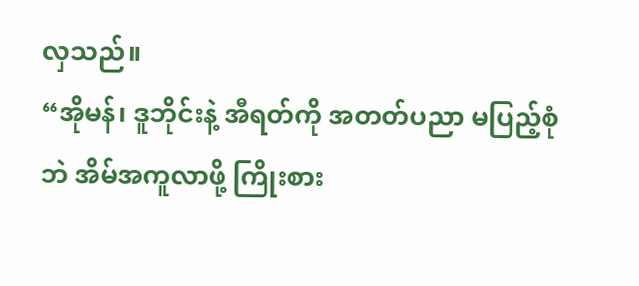လှသည်။
“အိုမန်၊ ဒူဘိုင်းနဲ့ အီရတ်ကို အတတ်ပညာ မပြည့်စုံဘဲ အိမ်အကူလာဖို့ ကြိုးစား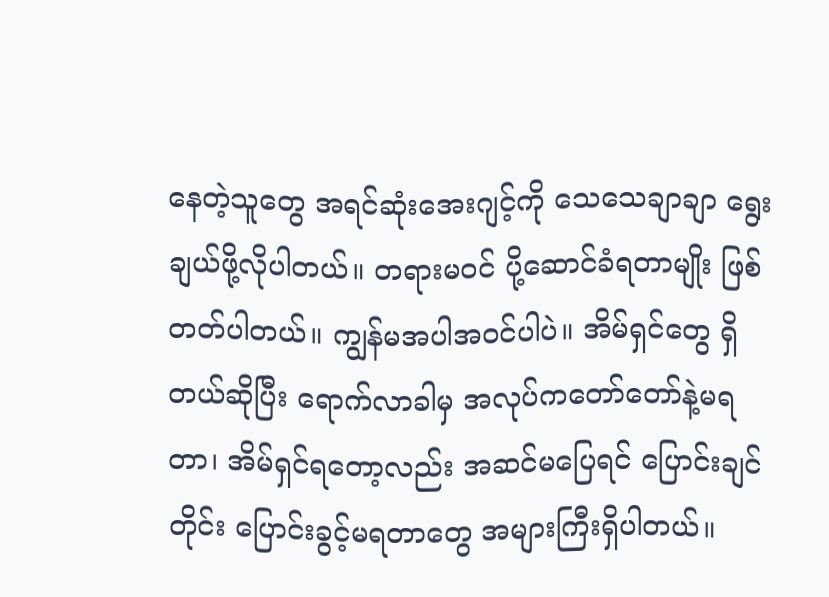နေတဲ့သူတွေ အရင်ဆုံးအေးဂျင့်ကို သေသေချာချာ ရွေးချယ်ဖို့လိုပါတယ်။ တရားမဝင် ပို့ဆောင်ခံရတာမျိုး ဖြစ်တတ်ပါတယ်။ ကျွန်မအပါအဝင်ပါပဲ။ အိမ်ရှင်တွေ ရှိတယ်ဆိုပြီး ရောက်လာခါမှ အလုပ်ကတော်တော်နဲ့မရတာ၊ အိမ်ရှင်ရတော့လည်း အဆင်မပြေရင် ပြောင်းချင်တိုင်း ပြောင်းခွင့်မရတာတွေ အများကြီးရှိပါတယ်။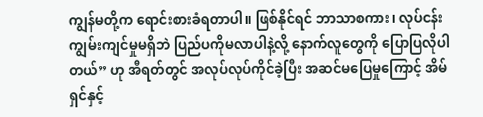ကျွန်မတို့က ရောင်းစားခံရတာပါ။ ဖြစ်နိုင်ရင် ဘာသာစကား၊ လုပ်ငန်းကျွမ်းကျင်မှုမရှိဘဲ ပြည်ပကိုမလာပါနဲ့လို့ နောက်လူတွေကို ပြောပြလိုပါတယ်” ဟု အီရတ်တွင် အလုပ်လုပ်ကိုင်ခဲ့ပြီး အဆင်မပြေမှုကြောင့် အိမ်ရှင်နှင့်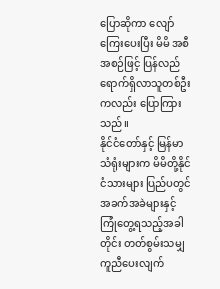ပြောဆိုကာ လျော်ကြေးပေးပြီး မိမိ အစီအစဉ်ဖြင့် ပြန်လည်ရောက်ရှိလာသူတစ်ဦးကလည်း ပြောကြားသည်။
နိုင်ငံတော်နှင့် မြန်မာသံရုံးများက မိမိတို့နိုင်ငံသားများ ပြည်ပတွင် အခက်အခဲများနှင့် ကြုံတွေ့ရသည့်အခါတိုင်း တတ်စွမ်းသမျှ ကူညီပေးလျက်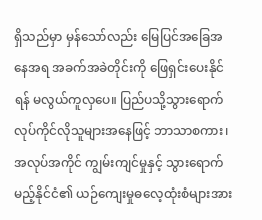ရှိသည်မှာ မှန်သော်လည်း မြေပြင်အခြေအနေအရ အခက်အခဲတိုင်းကို ဖြေရှင်းပေးနိုင်ရန် မလွယ်ကူလှပေ။ ပြည်ပသို့သွားရောက် လုပ်ကိုင်လိုသူများအနေဖြင့် ဘာသာစကား၊ အလုပ်အကိုင် ကျွမ်းကျင်မှုနှင့် သွားရောက်မည့်နိုင်ငံ၏ ယဉ်ကျေးမှုဓလေ့ထုံးစံများအား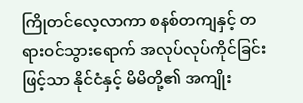ကြိုတင်လေ့လာကာ စနစ်တကျနှင့် တရားဝင်သွားရောက် အလုပ်လုပ်ကိုင်ခြင်းဖြင့်သာ နိုင်ငံနှင့် မိမိတို့၏ အကျိုး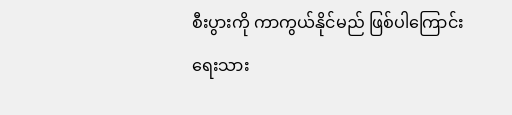စီးပွားကို ကာကွယ်နိုင်မည် ဖြစ်ပါကြောင်း ရေးသား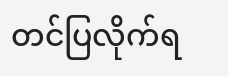တင်ပြလိုက်ရ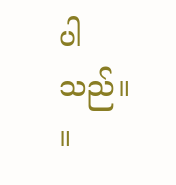ပါသည်။ ။